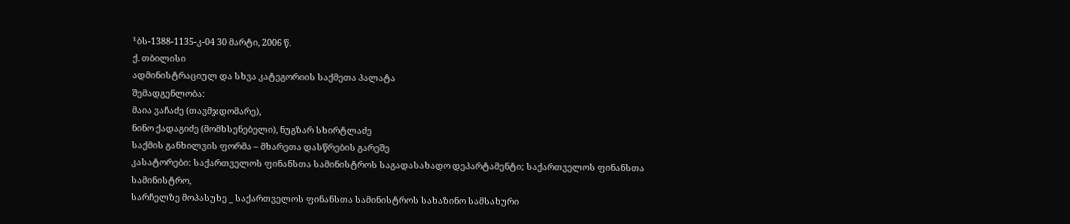¹ბს-1388-1135-კ-04 30 მარტი, 2006 წ.
ქ. თბილისი
ადმინისტრაციულ და სხვა კატეგორიის საქმეთა პალატა
შემადგენლობა:
მაია ვაჩაძე (თავმჯდომარე),
ნინო ქადაგიძე (მომხსენებელი), ნუგზარ სხირტლაძე
საქმის განხილვის ფორმა – მხარეთა დასწრების გარეშე
კასატორები: საქართველოს ფინანსთა სამინისტროს საგადასახადო დეპარტამენტი; საქართველოს ფინანსთა სამინისტრო,
სარჩელზე მოპასუხე _ საქართველოს ფინანსთა სამინისტროს სახაზინო სამსახური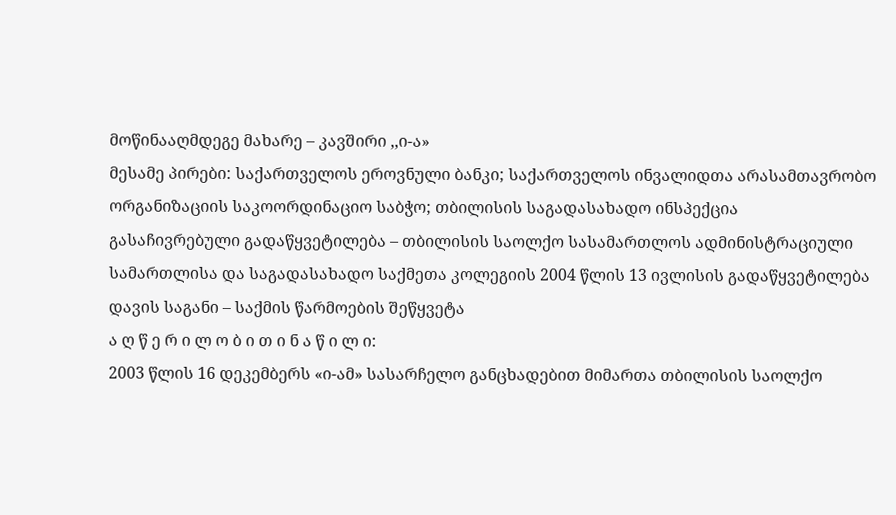მოწინააღმდეგე მახარე – კავშირი ,,ი-ა»
მესამე პირები: საქართველოს ეროვნული ბანკი; საქართველოს ინვალიდთა არასამთავრობო ორგანიზაციის საკოორდინაციო საბჭო; თბილისის საგადასახადო ინსპექცია
გასაჩივრებული გადაწყვეტილება – თბილისის საოლქო სასამართლოს ადმინისტრაციული სამართლისა და საგადასახადო საქმეთა კოლეგიის 2004 წლის 13 ივლისის გადაწყვეტილება
დავის საგანი – საქმის წარმოების შეწყვეტა
ა ღ წ ე რ ი ლ ო ბ ი თ ი ნ ა წ ი ლ ი:
2003 წლის 16 დეკემბერს «ი-ამ» სასარჩელო განცხადებით მიმართა თბილისის საოლქო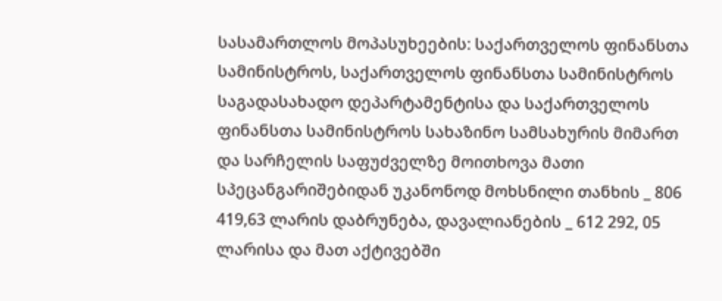სასამართლოს მოპასუხეების: საქართველოს ფინანსთა სამინისტროს, საქართველოს ფინანსთა სამინისტროს საგადასახადო დეპარტამენტისა და საქართველოს ფინანსთა სამინისტროს სახაზინო სამსახურის მიმართ და სარჩელის საფუძველზე მოითხოვა მათი სპეცანგარიშებიდან უკანონოდ მოხსნილი თანხის _ 806 419,63 ლარის დაბრუნება, დავალიანების _ 612 292, 05 ლარისა და მათ აქტივებში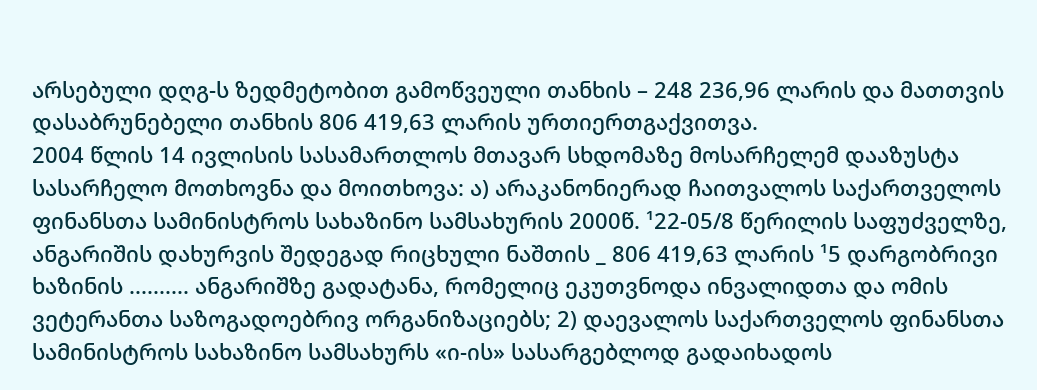არსებული დღგ-ს ზედმეტობით გამოწვეული თანხის – 248 236,96 ლარის და მათთვის დასაბრუნებელი თანხის 806 419,63 ლარის ურთიერთგაქვითვა.
2004 წლის 14 ივლისის სასამართლოს მთავარ სხდომაზე მოსარჩელემ დააზუსტა სასარჩელო მოთხოვნა და მოითხოვა: ა) არაკანონიერად ჩაითვალოს საქართველოს ფინანსთა სამინისტროს სახაზინო სამსახურის 2000წ. ¹22-05/8 წერილის საფუძველზე, ანგარიშის დახურვის შედეგად რიცხული ნაშთის _ 806 419,63 ლარის ¹5 დარგობრივი ხაზინის .......... ანგარიშზე გადატანა, რომელიც ეკუთვნოდა ინვალიდთა და ომის ვეტერანთა საზოგადოებრივ ორგანიზაციებს; 2) დაევალოს საქართველოს ფინანსთა სამინისტროს სახაზინო სამსახურს «ი-ის» სასარგებლოდ გადაიხადოს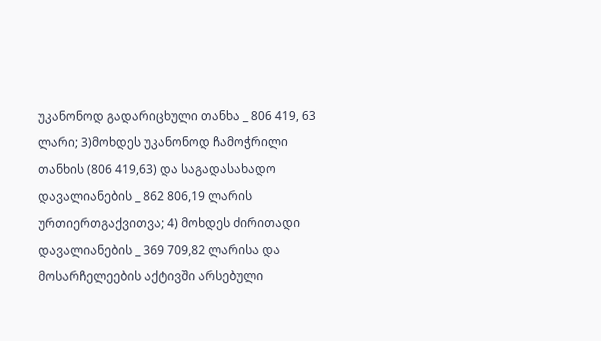უკანონოდ გადარიცხული თანხა _ 806 419, 63 ლარი; 3)მოხდეს უკანონოდ ჩამოჭრილი თანხის (806 419,63) და საგადასახადო დავალიანების _ 862 806,19 ლარის ურთიერთგაქვითვა; 4) მოხდეს ძირითადი დავალიანების _ 369 709,82 ლარისა და მოსარჩელეების აქტივში არსებული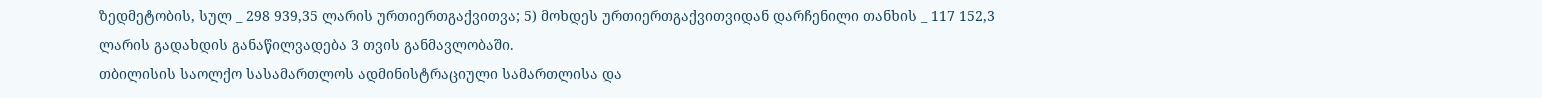ზედმეტობის, სულ _ 298 939,35 ლარის ურთიერთგაქვითვა; 5) მოხდეს ურთიერთგაქვითვიდან დარჩენილი თანხის _ 117 152,3 ლარის გადახდის განაწილვადება 3 თვის განმავლობაში.
თბილისის საოლქო სასამართლოს ადმინისტრაციული სამართლისა და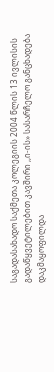საგადასახადო საქმეთა კოლეგიის 2004 წლის 13 ივლისის გადაწყვეტილებით კავშირი ,,ი-ის» სასარჩელო განცხადება დაკმაყოფილდა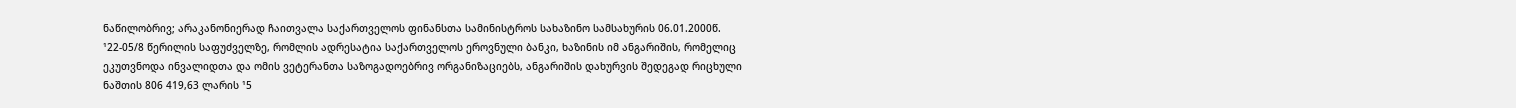ნაწილობრივ; არაკანონიერად ჩაითვალა საქართველოს ფინანსთა სამინისტროს სახაზინო სამსახურის 06.01.2000წ. ¹22-05/8 წერილის საფუძველზე, რომლის ადრესატია საქართველოს ეროვნული ბანკი, ხაზინის იმ ანგარიშის, რომელიც ეკუთვნოდა ინვალიდთა და ომის ვეტერანთა საზოგადოებრივ ორგანიზაციებს, ანგარიშის დახურვის შედეგად რიცხული ნაშთის 806 419,63 ლარის ¹5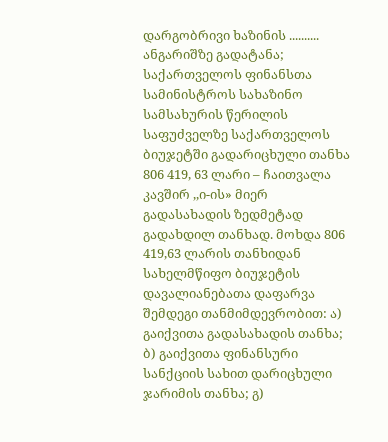დარგობრივი ხაზინის .......... ანგარიშზე გადატანა; საქართველოს ფინანსთა სამინისტროს სახაზინო სამსახურის წერილის საფუძველზე საქართველოს ბიუჯეტში გადარიცხული თანხა 806 419, 63 ლარი – ჩაითვალა კავშირ ,,ი-ის» მიერ გადასახადის ზედმეტად გადახდილ თანხად. მოხდა 806 419,63 ლარის თანხიდან სახელმწიფო ბიუჯეტის დავალიანებათა დაფარვა შემდეგი თანმიმდევრობით: ა) გაიქვითა გადასახადის თანხა; ბ) გაიქვითა ფინანსური სანქციის სახით დარიცხული ჯარიმის თანხა; გ)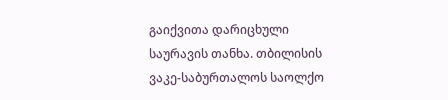გაიქვითა დარიცხული საურავის თანხა. თბილისის ვაკე-საბურთალოს საოლქო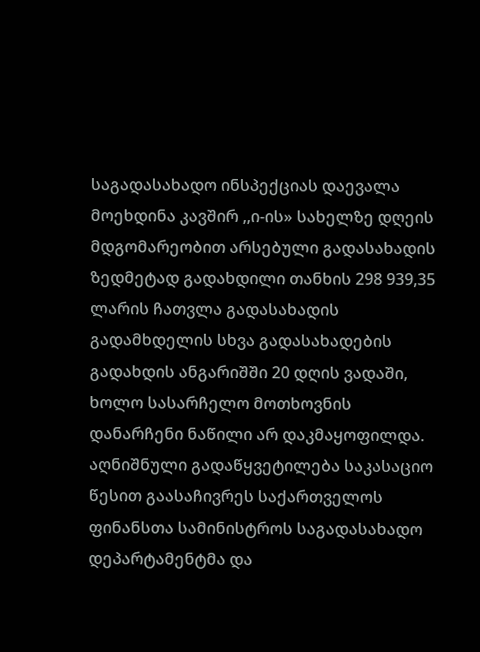საგადასახადო ინსპექციას დაევალა მოეხდინა კავშირ ,,ი-ის» სახელზე დღეის მდგომარეობით არსებული გადასახადის ზედმეტად გადახდილი თანხის 298 939,35 ლარის ჩათვლა გადასახადის გადამხდელის სხვა გადასახადების გადახდის ანგარიშში 20 დღის ვადაში, ხოლო სასარჩელო მოთხოვნის დანარჩენი ნაწილი არ დაკმაყოფილდა.
აღნიშნული გადაწყვეტილება საკასაციო წესით გაასაჩივრეს საქართველოს ფინანსთა სამინისტროს საგადასახადო დეპარტამენტმა და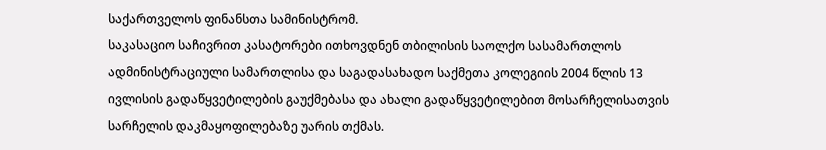საქართველოს ფინანსთა სამინისტრომ.
საკასაციო საჩივრით კასატორები ითხოვდნენ თბილისის საოლქო სასამართლოს ადმინისტრაციული სამართლისა და საგადასახადო საქმეთა კოლეგიის 2004 წლის 13 ივლისის გადაწყვეტილების გაუქმებასა და ახალი გადაწყვეტილებით მოსარჩელისათვის სარჩელის დაკმაყოფილებაზე უარის თქმას.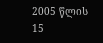2005 წლის 15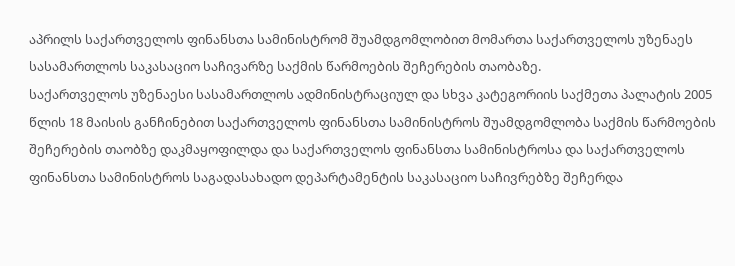აპრილს საქართველოს ფინანსთა სამინისტრომ შუამდგომლობით მომართა საქართველოს უზენაეს სასამართლოს საკასაციო საჩივარზე საქმის წარმოების შეჩერების თაობაზე.
საქართველოს უზენაესი სასამართლოს ადმინისტრაციულ და სხვა კატეგორიის საქმეთა პალატის 2005 წლის 18 მაისის განჩინებით საქართველოს ფინანსთა სამინისტროს შუამდგომლობა საქმის წარმოების შეჩერების თაობზე დაკმაყოფილდა და საქართველოს ფინანსთა სამინისტროსა და საქართველოს ფინანსთა სამინისტროს საგადასახადო დეპარტამენტის საკასაციო საჩივრებზე შეჩერდა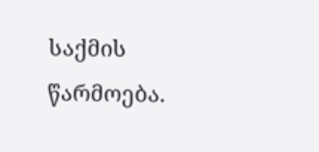საქმის წარმოება.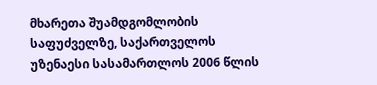მხარეთა შუამდგომლობის საფუძველზე, საქართველოს უზენაესი სასამართლოს 2006 წლის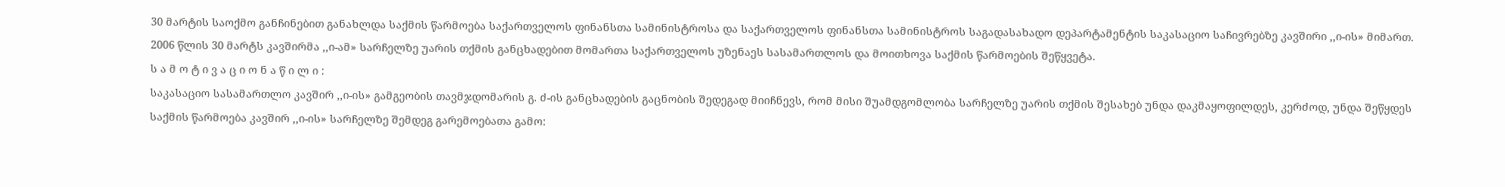30 მარტის საოქმო განჩინებით განახლდა საქმის წარმოება საქართველოს ფინანსთა სამინისტროსა და საქართველოს ფინანსთა სამინისტროს საგადასახადო დეპარტამენტის საკასაციო საჩივრებზე კავშირი ,,ი-ის» მიმართ.
2006 წლის 30 მარტს კავშირმა ,,ი-ამ» სარჩელზე უარის თქმის განცხადებით მომართა საქართველოს უზენაეს სასამართლოს და მოითხოვა საქმის წარმოების შეწყვეტა.
ს ა მ ო ტ ი ვ ა ც ი ო ნ ა წ ი ლ ი :
საკასაციო სასამართლო კავშირ ,,ი-ის» გამგეობის თავმჯდომარის გ. ძ-ის განცხადების გაცნობის შედეგად მიიჩნევს, რომ მისი შუამდგომლობა სარჩელზე უარის თქმის შესახებ უნდა დაკმაყოფილდეს, კერძოდ, უნდა შეწყდეს საქმის წარმოება კავშირ ,,ი-ის» სარჩელზე შემდეგ გარემოებათა გამო: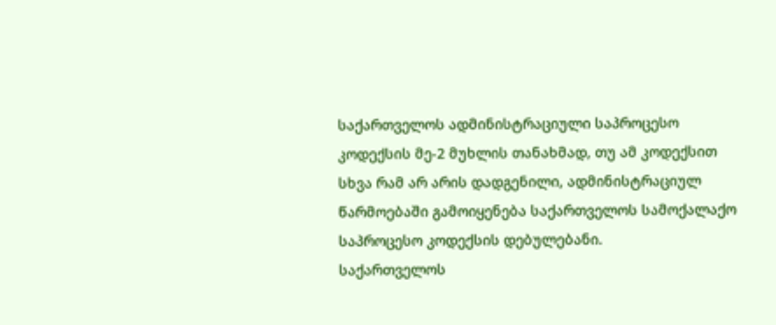საქართველოს ადმინისტრაციული საპროცესო კოდექსის მე-2 მუხლის თანახმად, თუ ამ კოდექსით სხვა რამ არ არის დადგენილი, ადმინისტრაციულ წარმოებაში გამოიყენება საქართველოს სამოქალაქო საპროცესო კოდექსის დებულებანი.
საქართველოს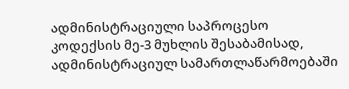ადმინისტრაციული საპროცესო კოდექსის მე-3 მუხლის შესაბამისად, ადმინისტრაციულ სამართლაწარმოებაში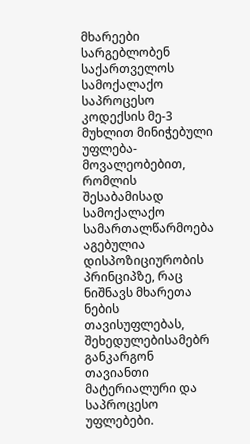მხარეები სარგებლობენ საქართველოს სამოქალაქო საპროცესო კოდექსის მე-3 მუხლით მინიჭებული უფლება-მოვალეობებით, რომლის შესაბამისად სამოქალაქო სამართალწარმოება აგებულია დისპოზიციურობის პრინციპზე, რაც ნიშნავს მხარეთა ნების თავისუფლებას, შეხედულებისამებრ განკარგონ თავიანთი მატერიალური და საპროცესო უფლებები.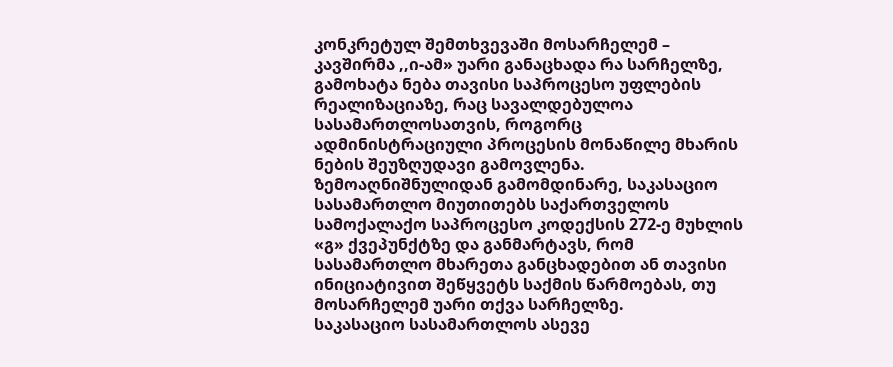კონკრეტულ შემთხვევაში მოსარჩელემ – კავშირმა ,,ი-ამ» უარი განაცხადა რა სარჩელზე, გამოხატა ნება თავისი საპროცესო უფლების რეალიზაციაზე, რაც სავალდებულოა სასამართლოსათვის, როგორც ადმინისტრაციული პროცესის მონაწილე მხარის ნების შეუზღუდავი გამოვლენა.
ზემოაღნიშნულიდან გამომდინარე, საკასაციო სასამართლო მიუთითებს საქართველოს სამოქალაქო საპროცესო კოდექსის 272-ე მუხლის «გ» ქვეპუნქტზე და განმარტავს, რომ სასამართლო მხარეთა განცხადებით ან თავისი ინიციატივით შეწყვეტს საქმის წარმოებას, თუ მოსარჩელემ უარი თქვა სარჩელზე.
საკასაციო სასამართლოს ასევე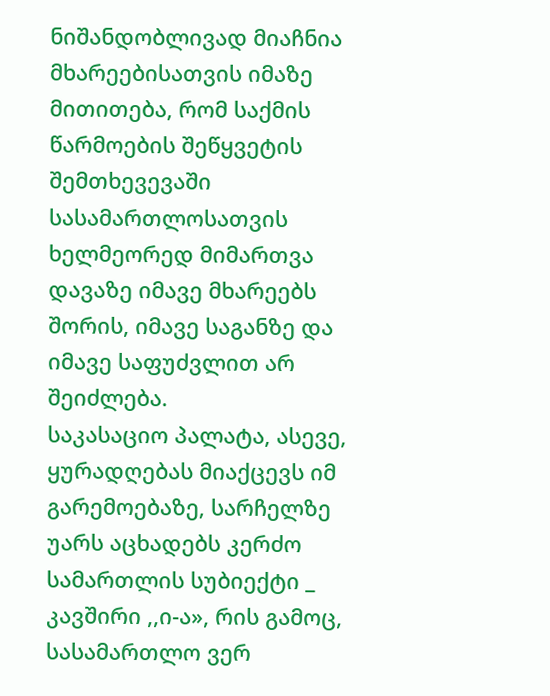ნიშანდობლივად მიაჩნია მხარეებისათვის იმაზე მითითება, რომ საქმის წარმოების შეწყვეტის შემთხევევაში სასამართლოსათვის ხელმეორედ მიმართვა დავაზე იმავე მხარეებს შორის, იმავე საგანზე და იმავე საფუძვლით არ შეიძლება.
საკასაციო პალატა, ასევე, ყურადღებას მიაქცევს იმ გარემოებაზე, სარჩელზე უარს აცხადებს კერძო სამართლის სუბიექტი _ კავშირი ,,ი-ა», რის გამოც, სასამართლო ვერ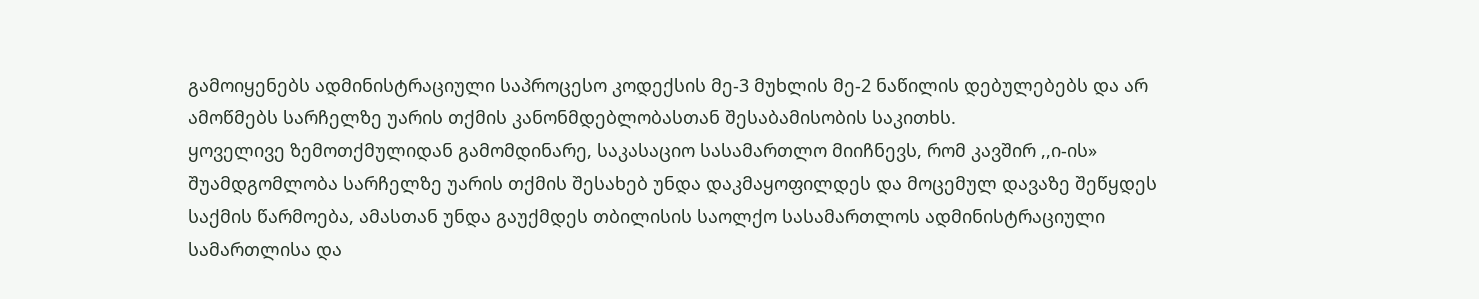გამოიყენებს ადმინისტრაციული საპროცესო კოდექსის მე-3 მუხლის მე-2 ნაწილის დებულებებს და არ ამოწმებს სარჩელზე უარის თქმის კანონმდებლობასთან შესაბამისობის საკითხს.
ყოველივე ზემოთქმულიდან გამომდინარე, საკასაციო სასამართლო მიიჩნევს, რომ კავშირ ,,ი-ის» შუამდგომლობა სარჩელზე უარის თქმის შესახებ უნდა დაკმაყოფილდეს და მოცემულ დავაზე შეწყდეს საქმის წარმოება, ამასთან უნდა გაუქმდეს თბილისის საოლქო სასამართლოს ადმინისტრაციული სამართლისა და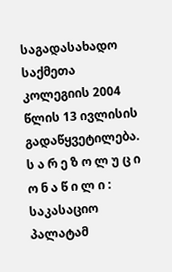საგადასახადო საქმეთა კოლეგიის 2004 წლის 13 ივლისის გადაწყვეტილება.
ს ა რ ე ზ ო ლ უ ც ი ო ნ ა წ ი ლ ი :
საკასაციო პალატამ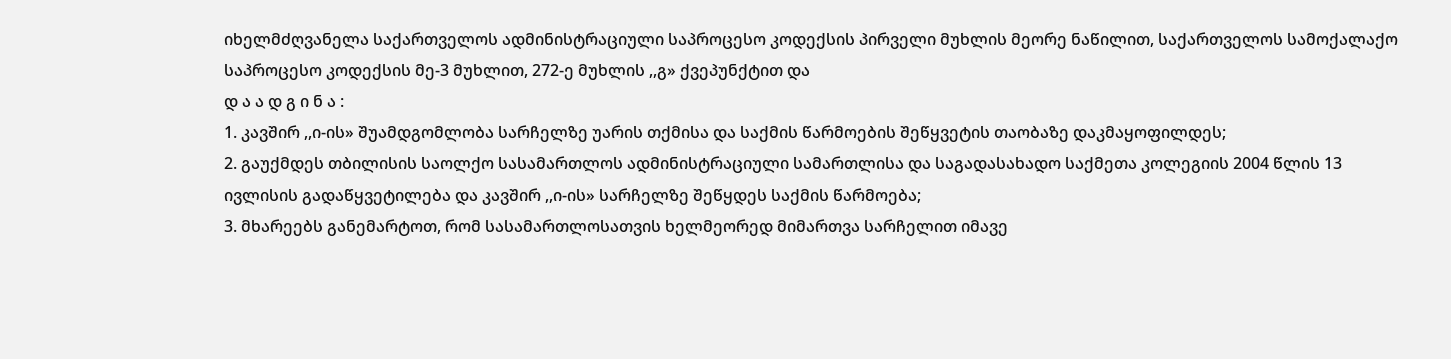იხელმძღვანელა საქართველოს ადმინისტრაციული საპროცესო კოდექსის პირველი მუხლის მეორე ნაწილით, საქართველოს სამოქალაქო საპროცესო კოდექსის მე-3 მუხლით, 272-ე მუხლის ,,გ» ქვეპუნქტით და
დ ა ა დ გ ი ნ ა :
1. კავშირ ,,ი-ის» შუამდგომლობა სარჩელზე უარის თქმისა და საქმის წარმოების შეწყვეტის თაობაზე დაკმაყოფილდეს;
2. გაუქმდეს თბილისის საოლქო სასამართლოს ადმინისტრაციული სამართლისა და საგადასახადო საქმეთა კოლეგიის 2004 წლის 13 ივლისის გადაწყვეტილება და კავშირ ,,ი-ის» სარჩელზე შეწყდეს საქმის წარმოება;
3. მხარეებს განემარტოთ, რომ სასამართლოსათვის ხელმეორედ მიმართვა სარჩელით იმავე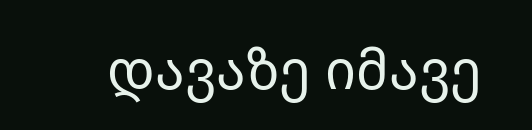დავაზე იმავე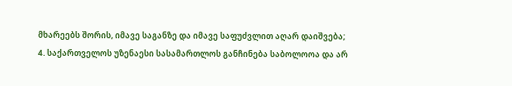მხარეებს შორის, იმავე საგანზე და იმავე საფუძვლით აღარ დაიშვება;
4. საქართველოს უზენაესი სასამართლოს განჩინება საბოლოოა და არ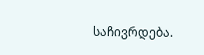საჩივრდება.